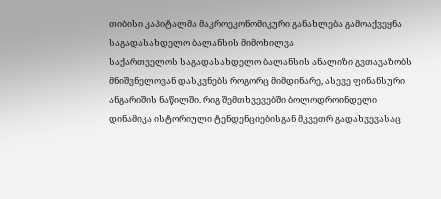თიბისი კაპიტალმა მაკროეკონომიკური განახლება გამოაქვეყნა
საგადასახდელო ბალანსის მიმოხილვა
საქართველოს საგადასახდელო ბალანსის ანალიზი გვთავაზობს მნიშვნელოვან დასკვნებს როგორც მიმდინარე, ასევე ფინანსური ანგარიშის ნაწილში. რიგ შემთხვევებში ბოლოდროინდელი დინამიკა ისტორიული ტენდენციებისგან მკვეთრ გადახვევასაც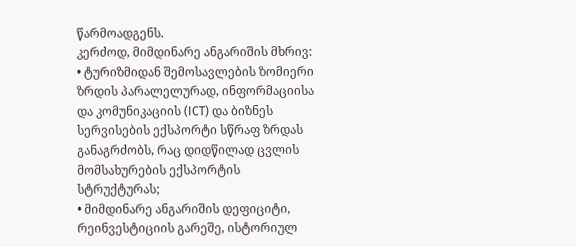წარმოადგენს.
კერძოდ, მიმდინარე ანგარიშის მხრივ:
• ტურიზმიდან შემოსავლების ზომიერი ზრდის პარალელურად, ინფორმაციისა და კომუნიკაციის (ICT) და ბიზნეს სერვისების ექსპორტი სწრაფ ზრდას განაგრძობს, რაც დიდწილად ცვლის მომსახურების ექსპორტის სტრუქტურას;
• მიმდინარე ანგარიშის დეფიციტი, რეინვესტიციის გარეშე, ისტორიულ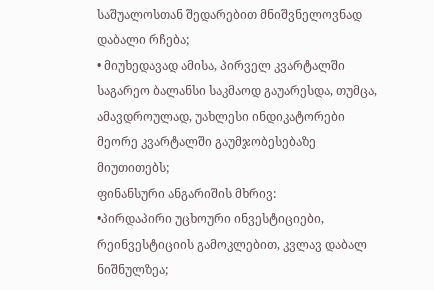საშუალოსთან შედარებით მნიშვნელოვნად დაბალი რჩება;
• მიუხედავად ამისა, პირველ კვარტალში საგარეო ბალანსი საკმაოდ გაუარესდა, თუმცა, ამავდროულად, უახლესი ინდიკატორები მეორე კვარტალში გაუმჯობესებაზე მიუთითებს;
ფინანსური ანგარიშის მხრივ:
•პირდაპირი უცხოური ინვესტიციები, რეინვესტიციის გამოკლებით, კვლავ დაბალ ნიშნულზეა;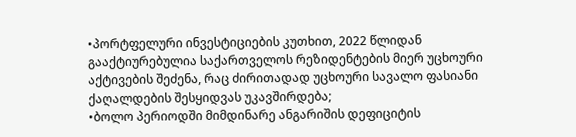•პორტფელური ინვესტიციების კუთხით, 2022 წლიდან გააქტიურებულია საქართველოს რეზიდენტების მიერ უცხოური აქტივების შეძენა, რაც ძირითადად უცხოური სავალო ფასიანი ქაღალდების შესყიდვას უკავშირდება;
•ბოლო პერიოდში მიმდინარე ანგარიშის დეფიციტის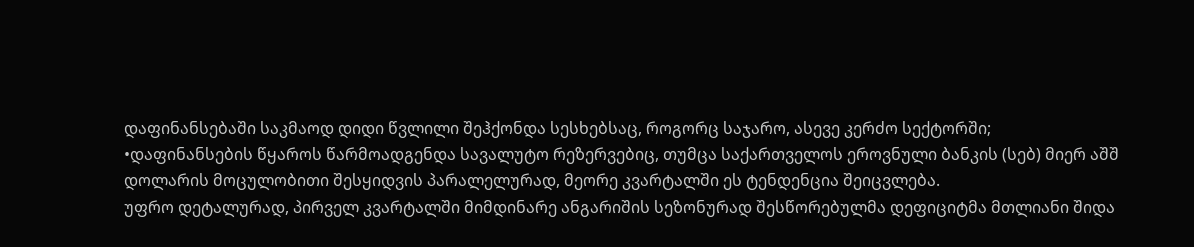დაფინანსებაში საკმაოდ დიდი წვლილი შეჰქონდა სესხებსაც, როგორც საჯარო, ასევე კერძო სექტორში;
•დაფინანსების წყაროს წარმოადგენდა სავალუტო რეზერვებიც, თუმცა საქართველოს ეროვნული ბანკის (სებ) მიერ აშშ დოლარის მოცულობითი შესყიდვის პარალელურად, მეორე კვარტალში ეს ტენდენცია შეიცვლება.
უფრო დეტალურად, პირველ კვარტალში მიმდინარე ანგარიშის სეზონურად შესწორებულმა დეფიციტმა მთლიანი შიდა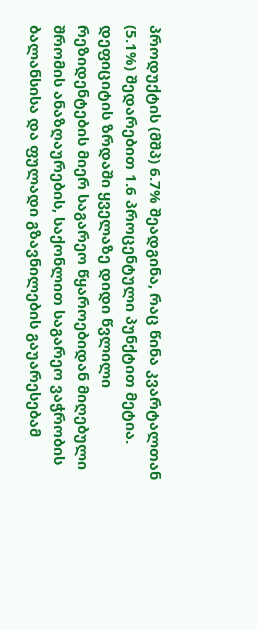პროდუქტის (მშპ) 6.7% შეადგინა, რაც წინა კვარტალთან (5.1%) შედარებით 1.6 პროცენტული პუნქტით მეტია. დეფიციტის ზრდაში ყველაზე დიდი წვლილი რეზიდენტების მიერ საგარეო წყაროებიდან მიღებული შრომის ანაზღაურების, საქონლით საგარეო ვაჭრობის ბალანსისა და ფულადი გზავნილების გაუარესებამ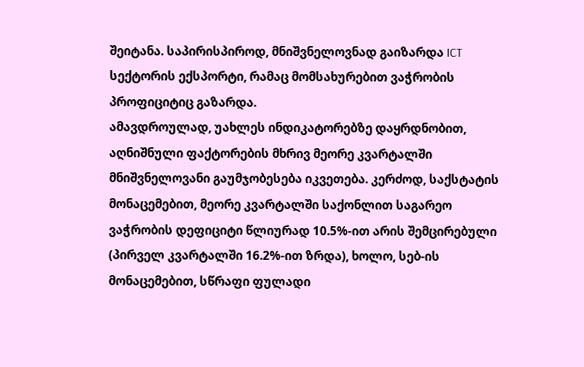შეიტანა. საპირისპიროდ, მნიშვნელოვნად გაიზარდა ICT სექტორის ექსპორტი, რამაც მომსახურებით ვაჭრობის პროფიციტიც გაზარდა.
ამავდროულად, უახლეს ინდიკატორებზე დაყრდნობით, აღნიშნული ფაქტორების მხრივ მეორე კვარტალში მნიშვნელოვანი გაუმჯობესება იკვეთება. კერძოდ, საქსტატის მონაცემებით, მეორე კვარტალში საქონლით საგარეო ვაჭრობის დეფიციტი წლიურად 10.5%-ით არის შემცირებული (პირველ კვარტალში 16.2%-ით ზრდა), ხოლო, სებ-ის მონაცემებით, სწრაფი ფულადი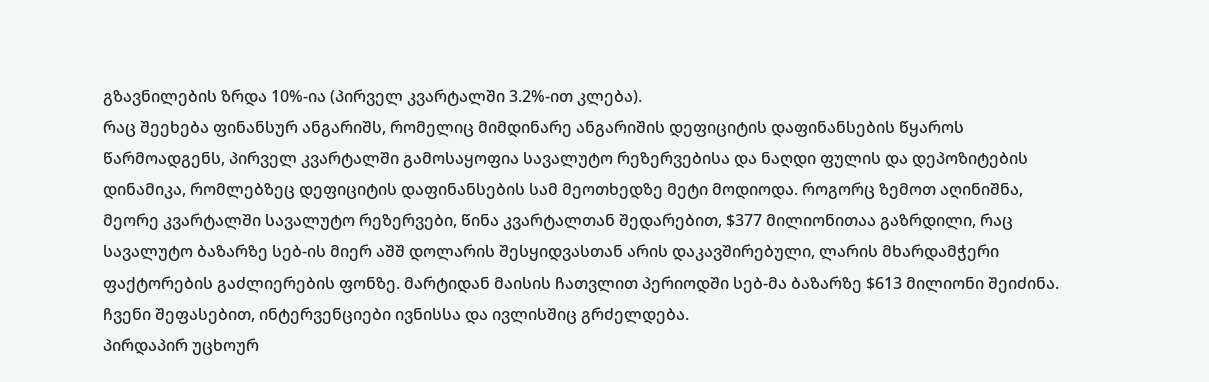გზავნილების ზრდა 10%-ია (პირველ კვარტალში 3.2%-ით კლება).
რაც შეეხება ფინანსურ ანგარიშს, რომელიც მიმდინარე ანგარიშის დეფიციტის დაფინანსების წყაროს წარმოადგენს, პირველ კვარტალში გამოსაყოფია სავალუტო რეზერვებისა და ნაღდი ფულის და დეპოზიტების დინამიკა, რომლებზეც დეფიციტის დაფინანსების სამ მეოთხედზე მეტი მოდიოდა. როგორც ზემოთ აღინიშნა, მეორე კვარტალში სავალუტო რეზერვები, წინა კვარტალთან შედარებით, $377 მილიონითაა გაზრდილი, რაც სავალუტო ბაზარზე სებ-ის მიერ აშშ დოლარის შესყიდვასთან არის დაკავშირებული, ლარის მხარდამჭერი ფაქტორების გაძლიერების ფონზე. მარტიდან მაისის ჩათვლით პერიოდში სებ-მა ბაზარზე $613 მილიონი შეიძინა. ჩვენი შეფასებით, ინტერვენციები ივნისსა და ივლისშიც გრძელდება.
პირდაპირ უცხოურ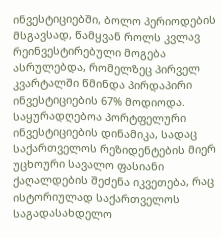ინვესტიციებში, ბოლო პერიოდების მსგავსად, წამყვან როლს კვლავ რეინვესტირებული მოგება ასრულებდა, რომელზეც პირველ კვარტალში წმინდა პირდაპირი ინვესტიციების 67% მოდიოდა. საყურადღებოა პორტფელური ინვესტიციების დინამიკა, სადაც საქართველოს რეზიდენტების მიერ უცხოური სავალო ფასიანი ქაღალდების შეძენა იკვეთება, რაც ისტორიულად საქართველოს საგადასახდელო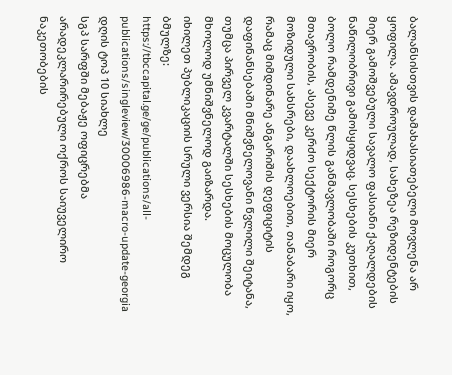ბალანსისთვის დამახასიათებელი მოვლენა არ ყოფილა. ამავდროულად, სახეზეა რეზიდენტების მიერ გამოშვებული სავალო ფასიანი ქაღალდების ნაწილობრივი გამოსყიდვაც. სესხების კუთხით, ბოლო რამდენიმე წლის განმავლობაში როგორც მთავრობის, ასევე კერძო სექტორის მიერ მოზიდული სახსრები, დაახლოებით, თანაბარი იყო, რამაც მიმდინარე ანგარიშის დეფიციტის დაფინანსებაში მნიშვნელოვანი წვლილი შეიტანა, თუმცა პირველ კვარტალში სესხების მოცულობა მხოლოდ უმნიშვნელოდ გაიზარდა.
იხილეთ პუბლიკაციის სრული ვერსია შემდეგ ბმულზე:
https://tbccapital.ge/ge/publications/all-publications/singleview/30006986-macro-update-georgia
დღის ტოპ 10 სიახლე
სგპ სარფში მებაჟე ოფიცრებმა არადეკლარირებული ოქროს საიუველირო ნაკეთობების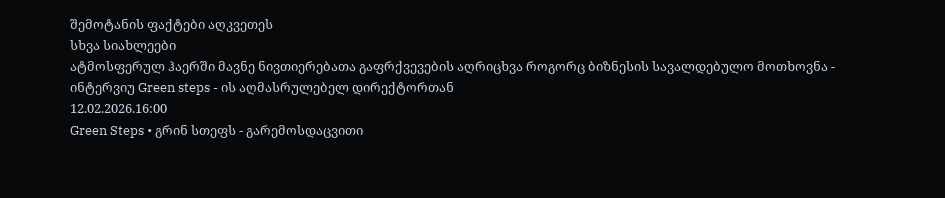შემოტანის ფაქტები აღკვეთეს
სხვა სიახლეები
ატმოსფერულ ჰაერში მავნე ნივთიერებათა გაფრქვევების აღრიცხვა როგორც ბიზნესის სავალდებულო მოთხოვნა - ინტერვიუ Green steps - ის აღმასრულებელ დირექტორთან
12.02.2026.16:00
Green Steps • გრინ სთეფს - გარემოსდაცვითი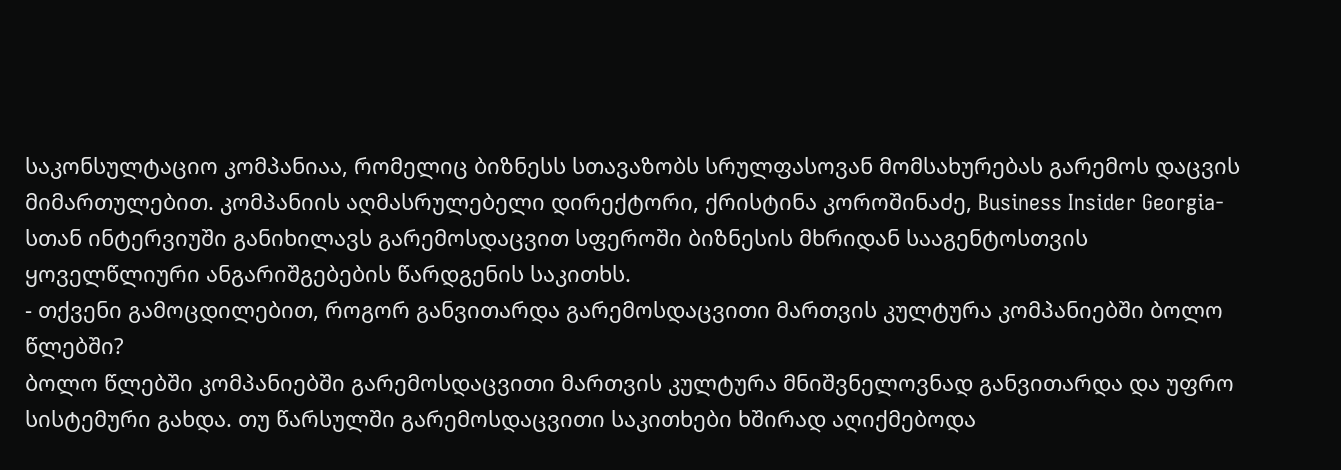საკონსულტაციო კომპანიაა, რომელიც ბიზნესს სთავაზობს სრულფასოვან მომსახურებას გარემოს დაცვის მიმართულებით. კომპანიის აღმასრულებელი დირექტორი, ქრისტინა კოროშინაძე, Business Insider Georgia-სთან ინტერვიუში განიხილავს გარემოსდაცვით სფეროში ბიზნესის მხრიდან სააგენტოსთვის ყოველწლიური ანგარიშგებების წარდგენის საკითხს.
- თქვენი გამოცდილებით, როგორ განვითარდა გარემოსდაცვითი მართვის კულტურა კომპანიებში ბოლო წლებში?
ბოლო წლებში კომპანიებში გარემოსდაცვითი მართვის კულტურა მნიშვნელოვნად განვითარდა და უფრო სისტემური გახდა. თუ წარსულში გარემოსდაცვითი საკითხები ხშირად აღიქმებოდა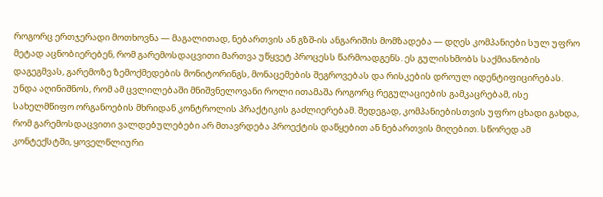როგორც ერთჯერადი მოთხოვნა — მაგალითად, ნებართვის ან გზშ-ის ანგარიშის მომზადება — დღეს კომპანიები სულ უფრო მეტად აცნობიერებენ, რომ გარემოსდაცვითი მართვა უწყვეტ პროცესს წარმოადგენს. ეს გულისხმობს საქმიანობის დაგეგმვას, გარემოზე ზემოქმედების მონიტორინგს, მონაცემების შეგროვებას და რისკების დროულ იდენტიფიცირებას.
უნდა აღინიშნოს, რომ ამ ცვლილებაში მნიშვნელოვანი როლი ითამაშა როგორც რეგულაციების გამკაცრებამ, ისე სახელმწიფო ორგანოების მხრიდან კონტროლის პრაქტიკის გაძლიერებამ. შედეგად, კომპანიებისთვის უფრო ცხადი გახდა, რომ გარემოსდაცვითი ვალდებულებები არ მთავრდება პროექტის დაწყებით ან ნებართვის მიღებით. სწორედ ამ კონტექსტში, ყოველწლიური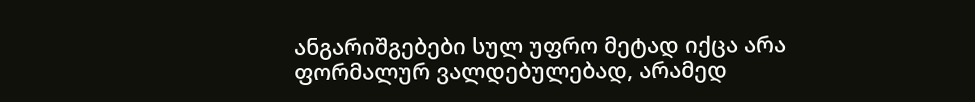ანგარიშგებები სულ უფრო მეტად იქცა არა ფორმალურ ვალდებულებად, არამედ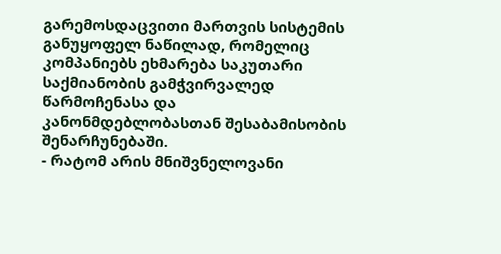გარემოსდაცვითი მართვის სისტემის განუყოფელ ნაწილად, რომელიც კომპანიებს ეხმარება საკუთარი საქმიანობის გამჭვირვალედ წარმოჩენასა და კანონმდებლობასთან შესაბამისობის შენარჩუნებაში.
- რატომ არის მნიშვნელოვანი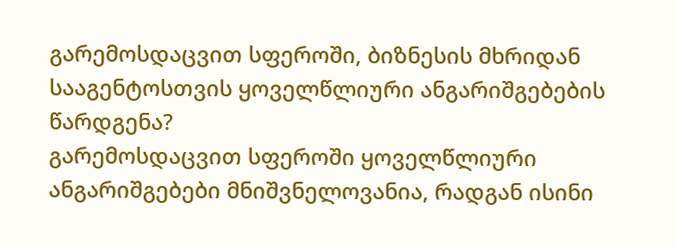გარემოსდაცვით სფეროში, ბიზნესის მხრიდან სააგენტოსთვის ყოველწლიური ანგარიშგებების წარდგენა?
გარემოსდაცვით სფეროში ყოველწლიური ანგარიშგებები მნიშვნელოვანია, რადგან ისინი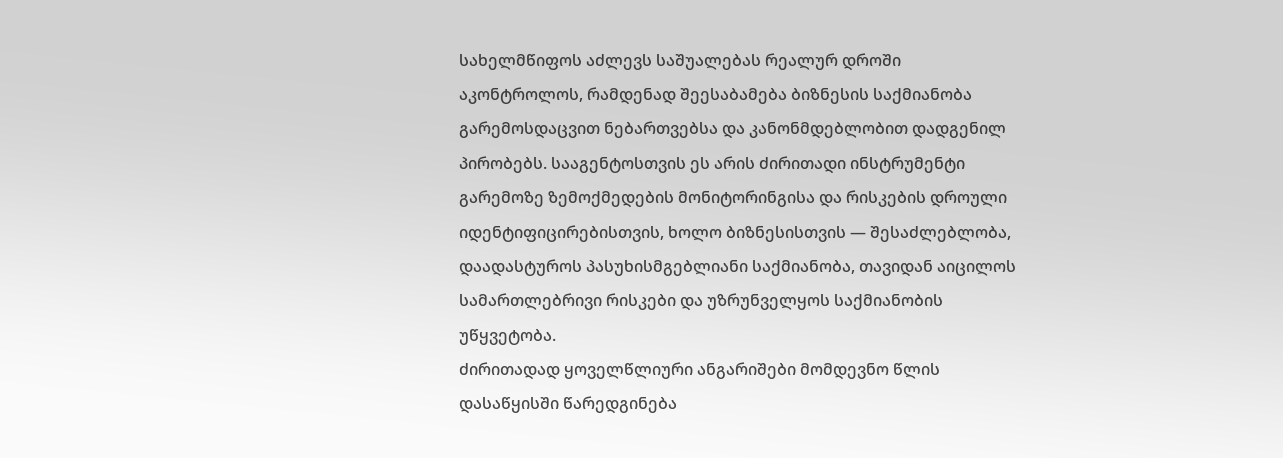სახელმწიფოს აძლევს საშუალებას რეალურ დროში აკონტროლოს, რამდენად შეესაბამება ბიზნესის საქმიანობა გარემოსდაცვით ნებართვებსა და კანონმდებლობით დადგენილ პირობებს. სააგენტოსთვის ეს არის ძირითადი ინსტრუმენტი გარემოზე ზემოქმედების მონიტორინგისა და რისკების დროული იდენტიფიცირებისთვის, ხოლო ბიზნესისთვის — შესაძლებლობა, დაადასტუროს პასუხისმგებლიანი საქმიანობა, თავიდან აიცილოს სამართლებრივი რისკები და უზრუნველყოს საქმიანობის უწყვეტობა.
ძირითადად ყოველწლიური ანგარიშები მომდევნო წლის დასაწყისში წარედგინება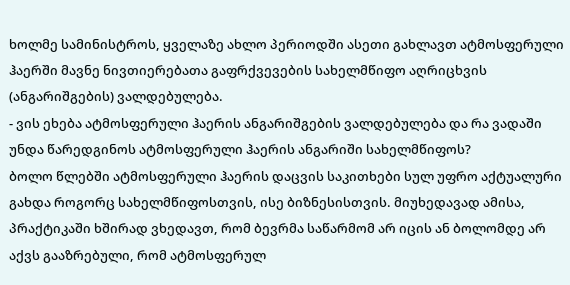ხოლმე სამინისტროს, ყველაზე ახლო პერიოდში ასეთი გახლავთ ატმოსფერული ჰაერში მავნე ნივთიერებათა გაფრქვევების სახელმწიფო აღრიცხვის (ანგარიშგების) ვალდებულება.
- ვის ეხება ატმოსფერული ჰაერის ანგარიშგების ვალდებულება და რა ვადაში უნდა წარედგინოს ატმოსფერული ჰაერის ანგარიში სახელმწიფოს?
ბოლო წლებში ატმოსფერული ჰაერის დაცვის საკითხები სულ უფრო აქტუალური გახდა როგორც სახელმწიფოსთვის, ისე ბიზნესისთვის. მიუხედავად ამისა, პრაქტიკაში ხშირად ვხედავთ, რომ ბევრმა საწარმომ არ იცის ან ბოლომდე არ აქვს გააზრებული, რომ ატმოსფერულ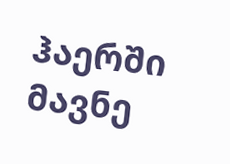ჰაერში მავნე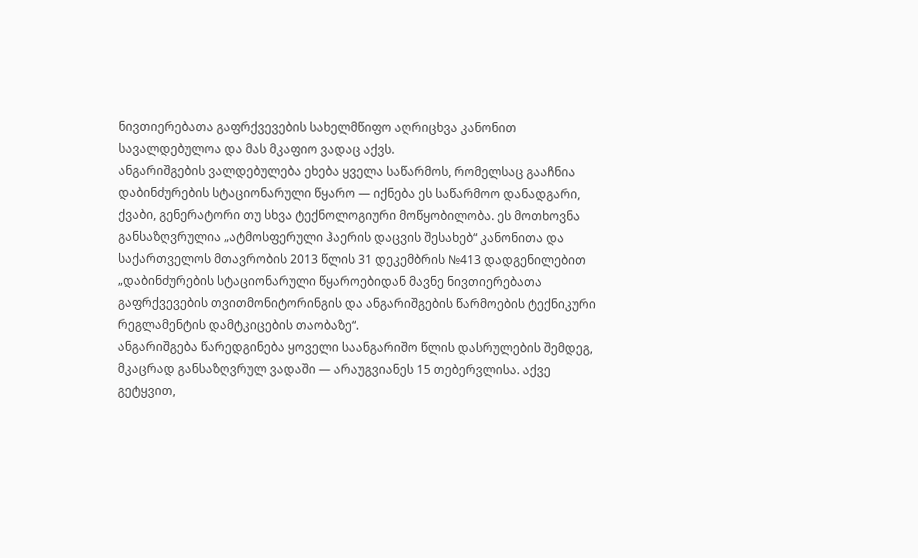ნივთიერებათა გაფრქვევების სახელმწიფო აღრიცხვა კანონით სავალდებულოა და მას მკაფიო ვადაც აქვს.
ანგარიშგების ვალდებულება ეხება ყველა საწარმოს, რომელსაც გააჩნია დაბინძურების სტაციონარული წყარო — იქნება ეს საწარმოო დანადგარი, ქვაბი, გენერატორი თუ სხვა ტექნოლოგიური მოწყობილობა. ეს მოთხოვნა განსაზღვრულია „ატმოსფერული ჰაერის დაცვის შესახებ“ კანონითა და საქართველოს მთავრობის 2013 წლის 31 დეკემბრის №413 დადგენილებით „დაბინძურების სტაციონარული წყაროებიდან მავნე ნივთიერებათა გაფრქვევების თვითმონიტორინგის და ანგარიშგების წარმოების ტექნიკური რეგლამენტის დამტკიცების თაობაზე“.
ანგარიშგება წარედგინება ყოველი საანგარიშო წლის დასრულების შემდეგ, მკაცრად განსაზღვრულ ვადაში — არაუგვიანეს 15 თებერვლისა. აქვე გეტყვით,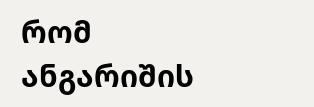რომ ანგარიშის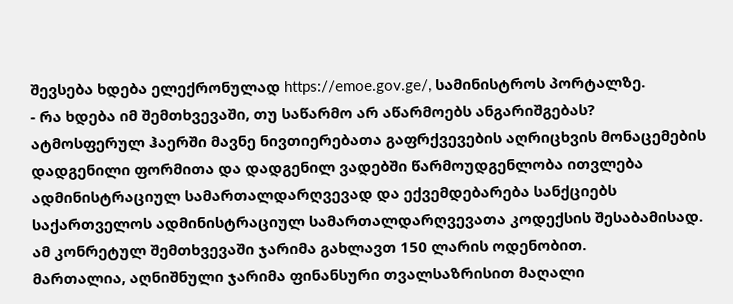შევსება ხდება ელექრონულად https://emoe.gov.ge/, სამინისტროს პორტალზე.
- რა ხდება იმ შემთხვევაში, თუ საწარმო არ აწარმოებს ანგარიშგებას?
ატმოსფერულ ჰაერში მავნე ნივთიერებათა გაფრქვევების აღრიცხვის მონაცემების დადგენილი ფორმითა და დადგენილ ვადებში წარმოუდგენლობა ითვლება ადმინისტრაციულ სამართალდარღვევად და ექვემდებარება სანქციებს საქართველოს ადმინისტრაციულ სამართალდარღვევათა კოდექსის შესაბამისად. ამ კონრეტულ შემთხვევაში ჯარიმა გახლავთ 150 ლარის ოდენობით.
მართალია, აღნიშნული ჯარიმა ფინანსური თვალსაზრისით მაღალი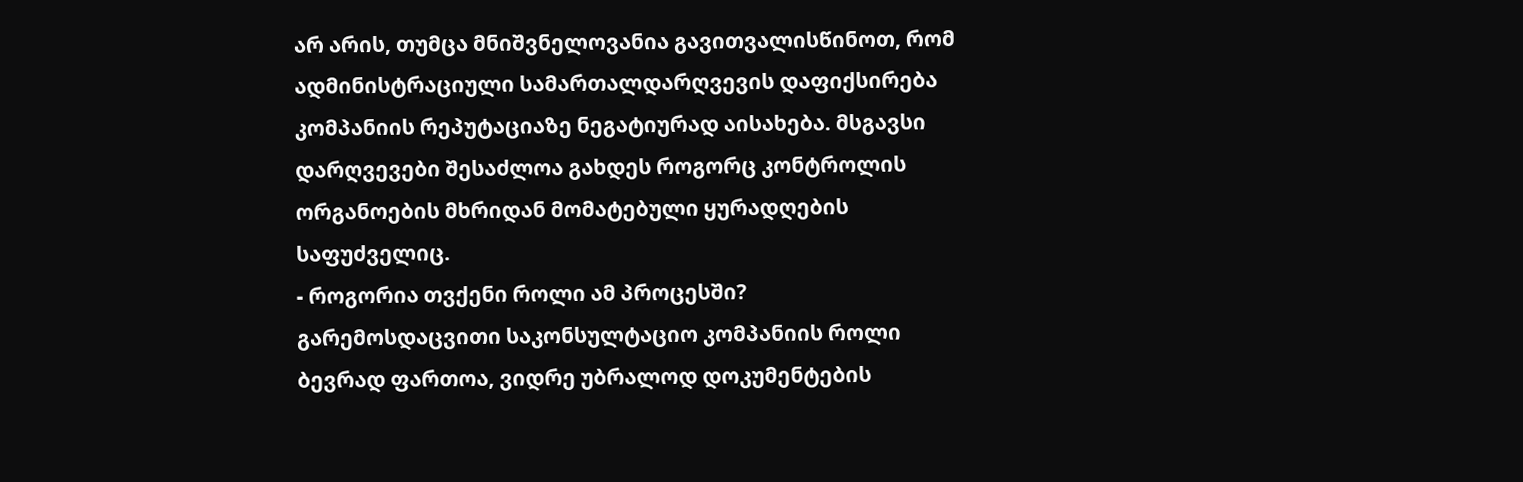არ არის, თუმცა მნიშვნელოვანია გავითვალისწინოთ, რომ ადმინისტრაციული სამართალდარღვევის დაფიქსირება კომპანიის რეპუტაციაზე ნეგატიურად აისახება. მსგავსი დარღვევები შესაძლოა გახდეს როგორც კონტროლის ორგანოების მხრიდან მომატებული ყურადღების საფუძველიც.
- როგორია თვქენი როლი ამ პროცესში?
გარემოსდაცვითი საკონსულტაციო კომპანიის როლი ბევრად ფართოა, ვიდრე უბრალოდ დოკუმენტების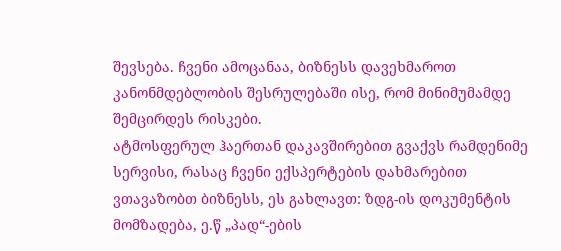შევსება. ჩვენი ამოცანაა, ბიზნესს დავეხმაროთ კანონმდებლობის შესრულებაში ისე, რომ მინიმუმამდე შემცირდეს რისკები.
ატმოსფერულ ჰაერთან დაკავშირებით გვაქვს რამდენიმე სერვისი, რასაც ჩვენი ექსპერტების დახმარებით ვთავაზობთ ბიზნესს, ეს გახლავთ: ზდგ-ის დოკუმენტის მომზადება, ე.წ „პად“-ების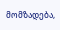მომზადება,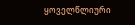ყოველწლიური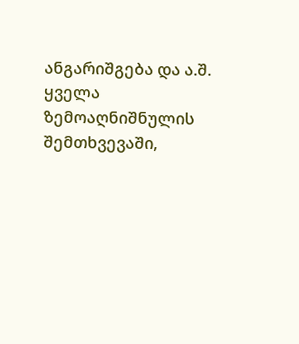ანგარიშგება და ა.შ. ყველა ზემოაღნიშნულის შემთხვევაში,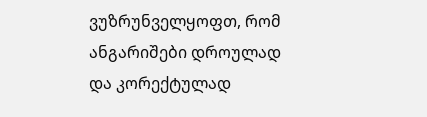ვუზრუნველყოფთ, რომ ანგარიშები დროულად და კორექტულად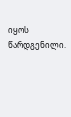იყოს წარდგენილი.